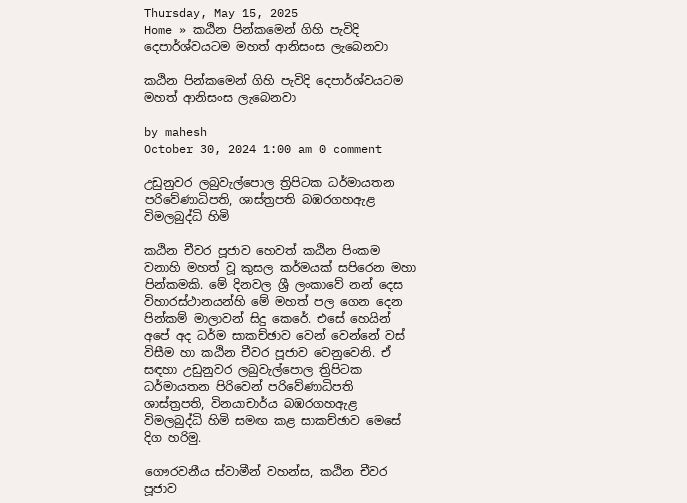Thursday, May 15, 2025
Home » කඨින පින්කමෙන් ගිහි පැවිදි දෙපාර්ශ්වයටම මහත් ආනිසංස ලැබෙනවා

කඨින පින්කමෙන් ගිහි පැවිදි දෙපාර්ශ්වයටම මහත් ආනිසංස ලැබෙනවා

by mahesh
October 30, 2024 1:00 am 0 comment

උඩුනුවර ලබුවැල්පොල ත්‍රිපිටක ධර්මායතන පරිවේණාධිපති, ශාස්ත්‍රපති බඹරගහඇළ විමලබුද්ධි හිමි

කඨින චීවර පූජාව හෙවත් කඨින පිංකම වනාහි මහත් වූ කුසල කර්මයක් සපිරෙන මහා පින්කමකි. මේ දිනවල ශ්‍රී ලංකාවේ නන් දෙස විහාරස්ථානයන්හි මේ මහත් පල ගෙන දෙන පින්කම් මාලාවන් සිදු කෙරේ. එසේ හෙයින් අපේ අද ධර්ම සාකච්ඡාව වෙන් වෙන්නේ වස් විසීම හා කඨින චීවර පූජාව වෙනුවෙනි. ඒ සඳහා උඩුනුවර ලබුවැල්පොල ත්‍රිපිටක ධර්මායතන පිරිවෙන් පරිවේණාධිපති ශාස්ත්‍රපති, විනයාචාර්ය බඹරගහඇළ විමලබුද්ධි හිමි සමඟ කළ සාකච්ඡාව මෙසේ දිග හරිමු.

ගෞරවනීය ස්වාමීන් වහන්ස, කඨින චීවර පූජාව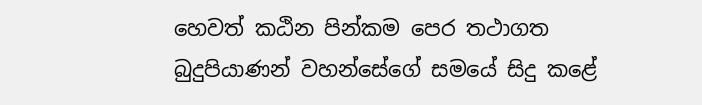හෙවත් කඨින පින්කම පෙර තථාගත බුදුපියාණන් වහන්සේගේ සමයේ සිදු කළේ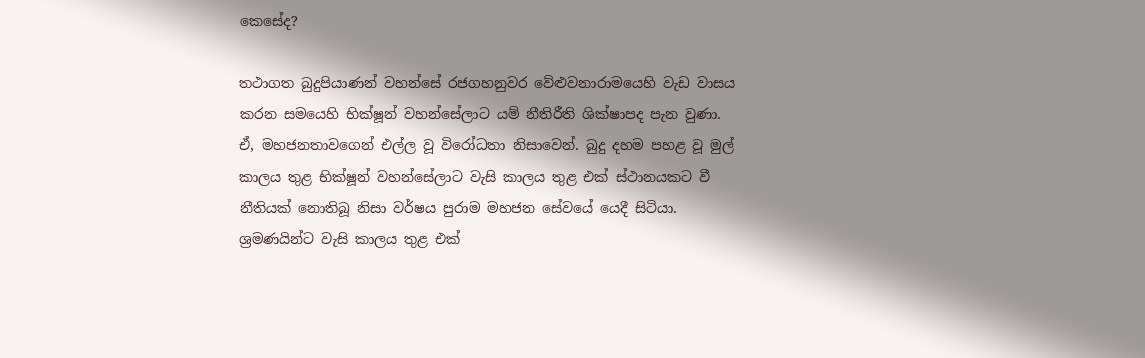කෙසේද?

තථාගත බුදුපියාණන් වහන්සේ රජගහනුවර වේළුවනාරාමයෙහි වැඩ වාසය කරන සමයෙහි භික්ෂූන් වහන්සේලාට යම් නීතිරීති ශික්ෂාපද පැන වුණා. ඒ, මහජනතාවගෙන් එල්ල වූ විරෝධතා නිසාවෙන්. බුදු දහම පහළ වූ මුල් කාලය තුළ භික්ෂූන් වහන්සේලාට වැසි කාලය තුළ එක් ස්ථානයකට වී නීතියක් නොතිබූ නිසා වර්ෂය පුරාම මහජන සේවයේ යෙදී සිටියා. ශ්‍රමණයින්ට වැසි කාලය තුළ එක්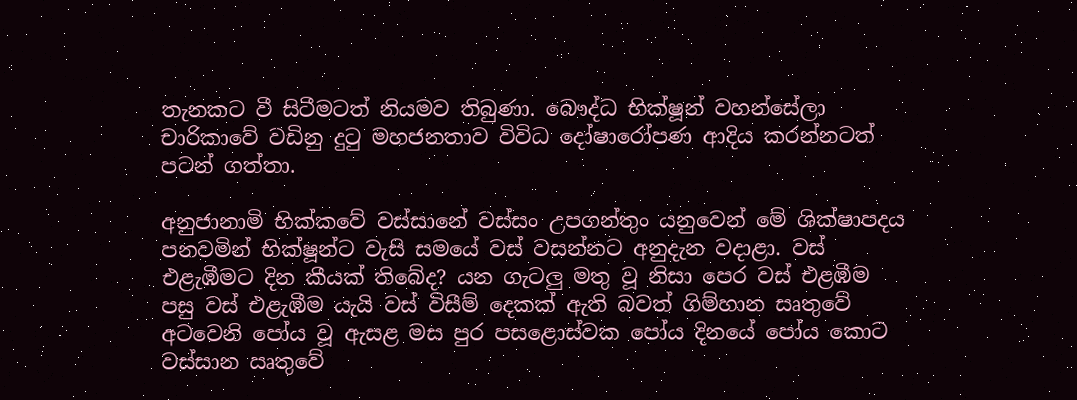තැනකට වී සිටීමටත් නියමව තිබුණා. බෞද්ධ භික්ෂූන් වහන්සේලා චාරිකාවේ වඩිනු දුටු මහජනතාව විවිධ දෝෂාරෝපණ ආදිය කරන්නටත් පටන් ගත්තා.

අනුජානාමි භික්කවේ වස්සානේ වස්සං උපගන්තුං යනුවෙන් මේ ශික්ෂාපදය පනවමින් භික්ෂූන්ට වැසි සමයේ වස් වසන්නට අනුදැන වදාළා. වස් එළැඹීමට දින කීයක් තිබේද? යන ගැටලු මතු වූ නිසා පෙර වස් එළඹීම පසු වස් එළැඹීම යැයි වස් විසීම් දෙකක් ඇති බවත් ගිම්හාන සෘතුවේ අටවෙනි පෝය වූ ඇසළ මස පුර පසළොස්වක පෝය දිනයේ පෝය කොට වස්සාන ඍතුවේ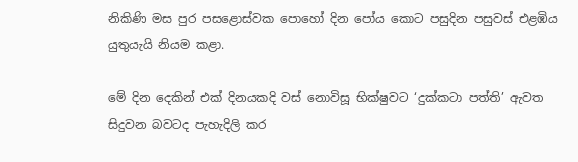නිකිණි මස පුර පසළොස්වක පොහෝ දින පෝය කොට පසුදින පසුවස් එළඹිය යුතුයැයි නියම කළා.

මේ දින දෙකින් එක් දිනයකදි වස් නොවිසූ භික්ෂුවට ‘දුක්කටා පත්ති’ ඇවත සිදුවන බවටද පැහැදිලි කර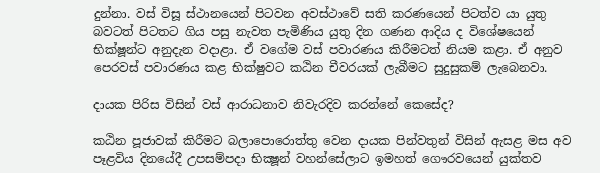දුන්නා. වස් විසූ ස්ථානයෙන් පිටවන අවස්ථාවේ සති කරණයෙන් පිටත්ව යා යුතු බවටත් පිටතට ගිය පසු නැවත පැමිණිය යුතු දින ගණන ආදිය ද විශේෂයෙන් භික්ෂූන්ට අනුදැන වදාළා. ඒ වගේම වස් පවාරණය කිරීමටත් නියම කළා. ඒ අනුව පෙරවස් පවාරණය කළ භික්ෂුවට කඨින චීවරයක් ලැබීමට සුදුසුකම් ලැබෙනවා.

දායක පිරිස විසින් වස් ආරාධනාව නිවැරදිව කරන්නේ කෙසේද?

කඨින පූජාවක් කිරීමට බලාපොරොත්තු වෙන දායක පින්වතුන් විසින් ඇසළ මස අව පෑළවිය දිනයේදී උපසම්පදා භික්‍ෂූන් වහන්සේලාට ඉමහත් ගෞරවයෙන් යුක්තව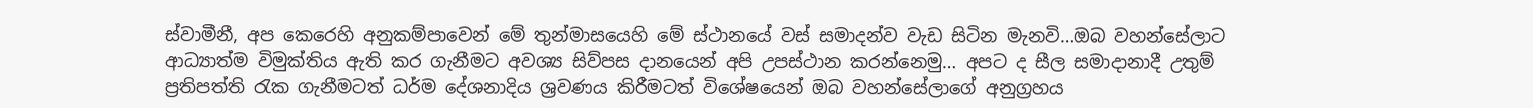ස්වාමීනී, අප කෙරෙහි අනුකම්පාවෙන් මේ තුන්මාසයෙහි මේ ස්ථානයේ වස් සමාදන්ව වැඩ සිටින මැනවි…ඔබ වහන්සේලාට ආධ්‍යාත්ම විමුක්තිය ඇති කර ගැනීමට අවශ්‍ය සිව්පස දානයෙන් අපි උපස්ථාන කරන්නෙමු… අපට ද සීල සමාදානාදී උතුම් ප්‍රතිපත්ති රැක ගැනීමටත් ධර්ම දේශනාදිය ශ්‍රවණය කිරීමටත් විශේෂයෙන් ඔබ වහන්සේලාගේ අනුග්‍රහය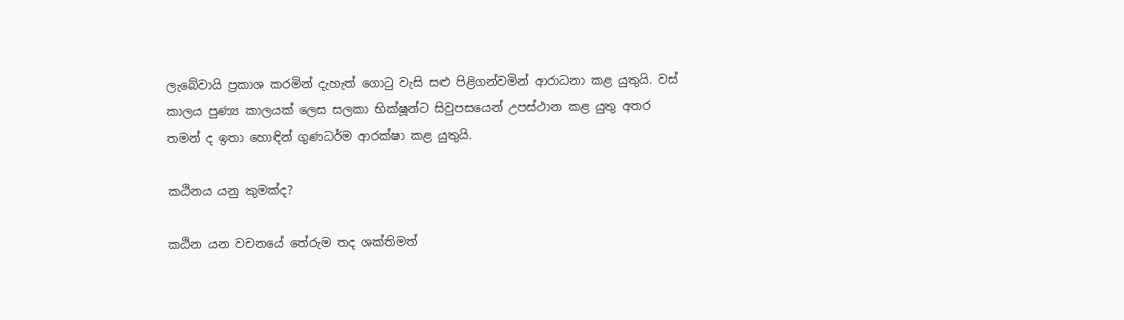ලැබේවායි ප්‍රකාශ කරමින් දැහැත් ගොටු වැසි සළු පිළිගන්වමින් ආරාධනා කළ යුතුයි. වස් කාලය පුණ්‍ය කාලයක් ලෙස සලකා භික්ෂූන්ට සිවුපසයෙන් උපස්ථාන කළ යුතු අතර තමන් ද ඉතා හොඳින් ගුණධර්ම ආරක්ෂා කළ යුතුයි.

කඨිනය යනු කුමක්ද?

කඨින යන වචනයේ තේරුම තද ශක්තිමත්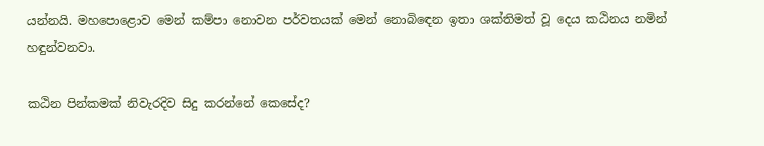යන්නයි. මහපොළොව මෙන් කම්පා නොවන පර්වතයක් මෙන් නොබිඳෙන ඉතා ශක්තිමත් වූ දෙය කඨිනය නමින් හඳුන්වනවා.

කඨින පින්කමක් නිවැරදිව සිදු කරන්නේ කෙසේද?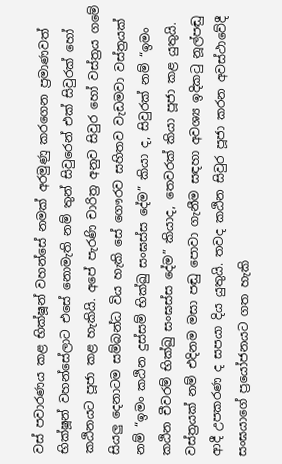වස් පවාරණය කළ භික්ෂූන් වහන්සේ නමක් අරමුණු කරගෙන ප්‍රමාණවත් භික්ෂූන් වහන්සේලාට එසේ නොමැති නම් තුන් සිවුරෙන් එක් සිවුරක් හෝ කඨිනයට පූජා කළ හැකියි. අපේ පැරණි චාරිත්‍ර අනුව සිවුර හෝ වස්ත්‍රය ගමේ සියලු දෙනාටම සම්බන්ධ විය හැකි සේ ගෞරව සහිතව වැඩමවා වස්ත්‍රයක් නම් “ඉමං කඨින දුස්සම් භික්ඛු සංඝස්ස දේම” කියා ද, සිවුරක් නම් “ඉමං කඨින චීවරම් භික්ඛු සංඝස්ස දේම” කියාද, තෙවරක් කියා පූජා කළ යුතුයි. වස්ත්‍රයක් නම් එදිනම මසා පඬු පොවා ගැනීම සඳහා අවශ්‍ය ඉදිකටු නූල්පඬු ආදී උපකරණ ද සපයා දිය යුතුයි. තවද කඨින සිවුර පූජා කරන අවස්ථාවේදී සංඝයාගේ ප්‍රයෝජනයට ගත හැකි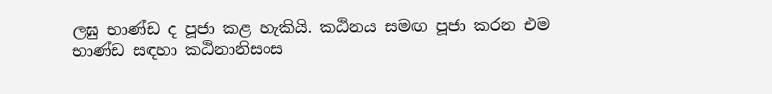ලඝු භාණ්ඩ ද පූජා කළ හැකියි. කඨිනය සමඟ පූජා කරන එම භාණ්ඩ සඳහා කඨිනානිසංස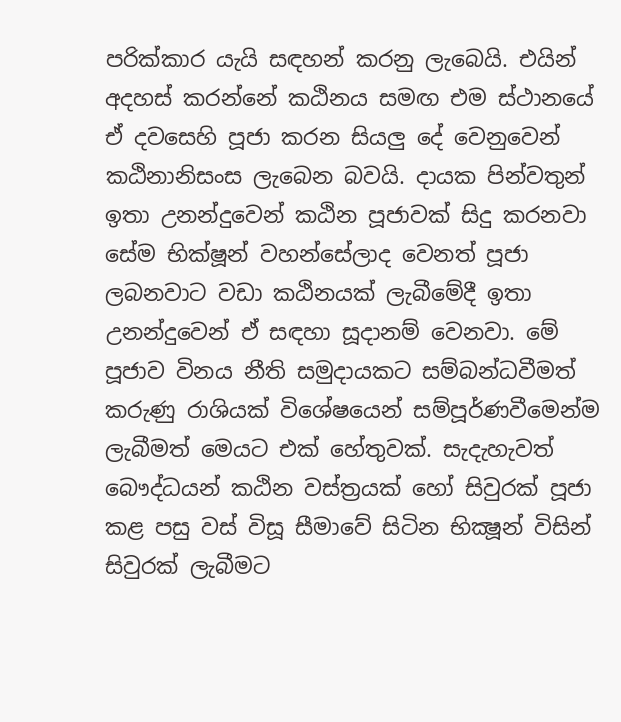පරික්කාර යැයි සඳහන් කරනු ලැබෙයි. එයින් අදහස් කරන්නේ කඨිනය සමඟ එම ස්ථානයේ ඒ දවසෙහි පූජා කරන සියලු දේ වෙනුවෙන් කඨිනානිසංස ලැබෙන බවයි. දායක පින්වතුන් ඉතා උනන්දුවෙන් කඨින පූජාවක් සිදු කරනවා සේම භික්ෂූන් වහන්සේලාද වෙනත් පූජා ලබනවාට වඩා කඨිනයක් ලැබීමේදී ඉතා උනන්දුවෙන් ඒ සඳහා සූදානම් වෙනවා. මේ පූජාව විනය නීති සමුදායකට සම්බන්ධවීමත් කරුණු රාශියක් විශේෂයෙන් සම්පූර්ණවීමෙන්ම ලැබීමත් මෙයට එක් හේතුවක්. සැදැහැවත් බෞද්ධයන් කඨින වස්ත්‍රයක් හෝ සිවුරක් පූජා කළ පසු වස් විසූ සීමාවේ සිටින භික්‍ෂූන් විසින් සිවුරක් ලැබීමට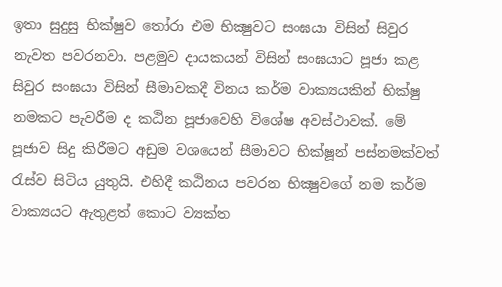ඉතා සුදුසු භික්ෂුව තෝරා එම භික්‍ෂුවට සංඝයා විසින් සිවුර නැවත පවරනවා. පළමුව දායකයන් විසින් සංඝයාට පූජා කළ සිවුර සංඝයා විසින් සීමාවකදී විනය කර්ම වාක්‍යයකින් භික්ෂු නමකට පැවරීම ද කඨින පූජාවෙහි විශේෂ අවස්ථාවක්. මේ පූජාව සිදු කිරීමට අඩුම වශයෙන් සීමාවට භික්ෂූන් පස්නමක්වත් රැස්ව සිටිය යුතුයි. එහිදී කඨිනය පවරන භික්‍ෂුවගේ නම කර්ම වාක්‍යයට ඇතුළත් කොට ව්‍යක්ත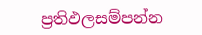ප්‍රතිඵලසම්පන්න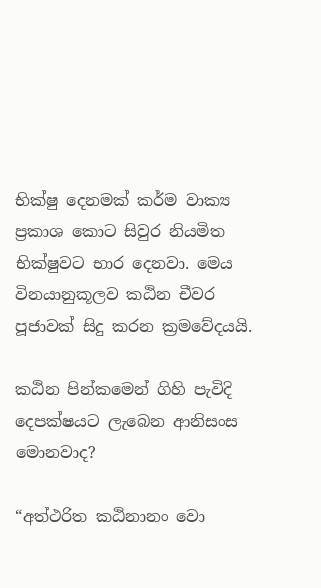භික්ෂු දෙනමක් කර්ම වාක්‍ය ප්‍රකාශ කොට සිවුර නියමිත භික්ෂුවට භාර දෙනවා. මෙය විනයානුකූලව කඨින චීවර පූජාවක් සිදු කරන ක්‍රමවේදයයි.

කඨින පින්කමෙන් ගිහි පැවිදි දෙපක්ෂයට ලැබෙන ආනිසංස මොනවාද?

“අත්ථරිත කඨිනානං වො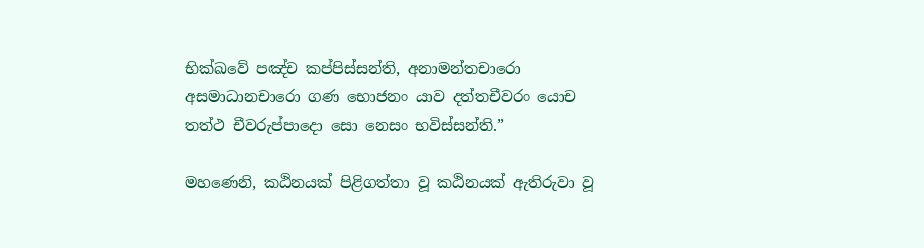භික්ඛවේ පඤ්ච කප්පිස්සන්ති, අනාමන්තචාරො අසමාධානචාරො ගණ භොජනං යාව දත්තචීවරං යොච තත්ථ චීවරුප්පාදො සො නෙසං භවිස්සන්ති.”

මහණෙනි, කඨිනයක් පිළිගත්තා වූ කඨිනයක් ඇතිරුවා වූ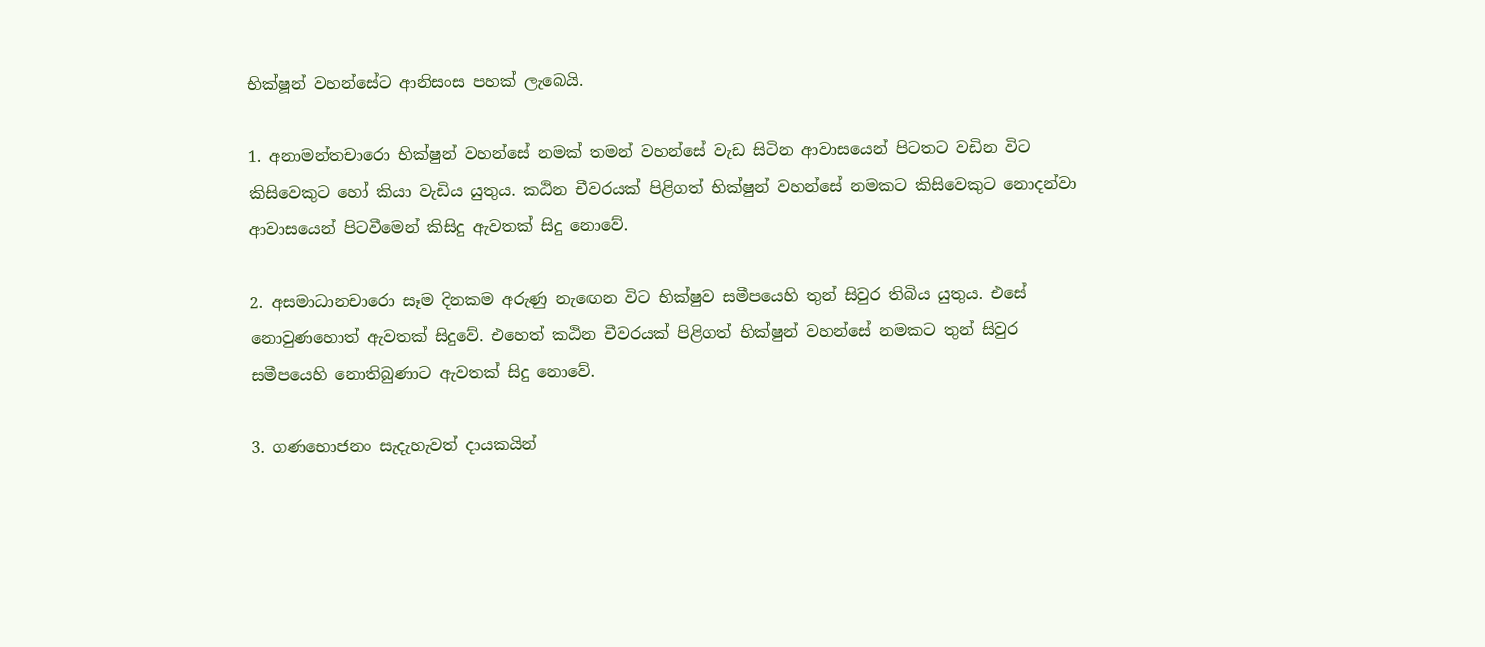භික්ෂූන් වහන්සේට ආනිසංස පහක් ලැබෙයි.

1. අනාමන්තචාරො භික්ෂුන් වහන්සේ නමක් තමන් වහන්සේ වැඩ සිටින ආවාසයෙන් පිටතට වඩින විට කිසිවෙකුට හෝ කියා වැඩිය යුතුය. කඨින චීවරයක් පිළිගත් භික්ෂුන් වහන්සේ නමකට කිසිවෙකුට නොදන්වා ආවාසයෙන් පිටවීමෙන් කිසිදු ඇවතක් සිදු නොවේ.

2. අසමාධානචාරො සෑම දිනකම අරුණු නැ‍ඟෙන විට භික්ෂුව සමීපයෙහි තුන් සිවුර තිබිය යුතුය. එසේ නොවුණහොත් ඇවතක් සිදුවේ. එහෙත් කඨින චීවරයක් පිළිගත් භික්ෂුන් වහන්සේ නමකට තුන් සිවුර සමීපයෙහි නොතිබුණාට ඇවතක් සිදු නොවේ.

3. ගණභොජනං සැදැහැවත් දායකයින්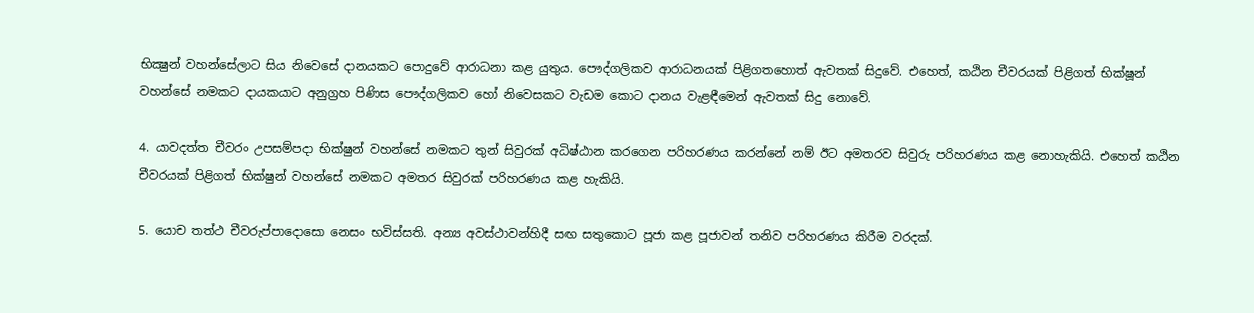භික්‍ෂුන් වහන්සේලාට සිය නිවෙසේ දානයකට පොදුවේ ආරාධනා කළ යුතුය. පෞද්ගලිකව ආරාධනයක් පිළිගතහොත් ඇවතක් සිදුවේ. එහෙත්, කඨින චීවරයක් පිළිගත් භික්ෂූන් වහන්සේ නමකට දායකයාට අනුග්‍රහ පිණිස පෞද්ගලිකව හෝ නිවෙසකට වැඩම කොට දානය වැළඳීමෙන් ඇවතක් සිදු නොවේ.

4. යාවදත්ත චීවරං උපසම්පදා භික්ෂුන් වහන්සේ නමකට තුන් සිවුරක් අධිෂ්ඨාන කරගෙන පරිහරණය කරන්නේ නම් ඊට අමතරව සිවුරු පරිහරණය කළ නොහැකියි. එහෙත් කඨින චීවරයක් පිළිගත් භික්ෂුන් වහන්සේ නමකට අමතර සිවුරක් පරිහරණය කළ හැකියි.

5. යොච තත්ථ චීවරුප්පාදොසො නෙසං භවිස්සති. අන්‍ය අවස්ථාවන්හිදී සඟ සතුකොට පූජා කළ පූජාවන් තනිව පරිහරණය කිරීම වරදක්.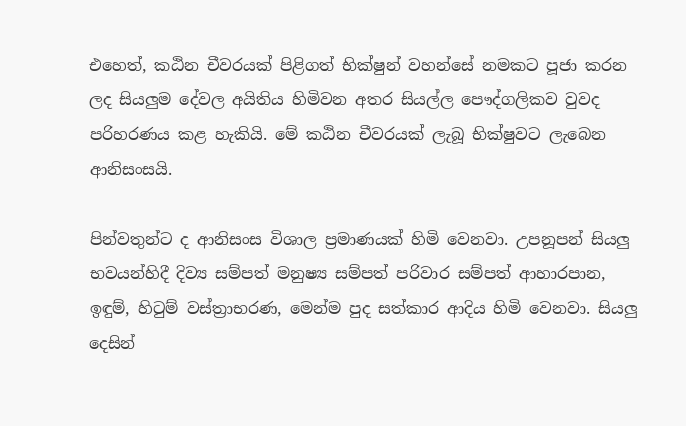එහෙත්, කඨින චීවරයක් පිළිගත් භික්ෂුන් වහන්සේ නමකට පූජා කරන ලද සියලුම දේවල අයිතිය හිමිවන අතර සියල්ල පෞද්ගලිකව වුවද පරිහරණය කළ හැකියි. මේ කඨින චීවරයක් ලැබූ භික්ෂුවට ලැබෙන ආනිසංසයි.

පින්වතුන්ට ද ආනිසංස විශාල ප්‍රමාණයක් හිමි වෙනවා. උපනූපන් සියලු භවයන්හිදී දිව්‍ය සම්පත් මනුෂ්‍ය සම්පත් පරිවාර සම්පත් ආහාරපාන, ඉඳුම්, හිටුම් වස්ත්‍රාභරණ, මෙන්ම පුද සත්කාර ආදිය හිමි වෙනවා. සියලු දෙසින්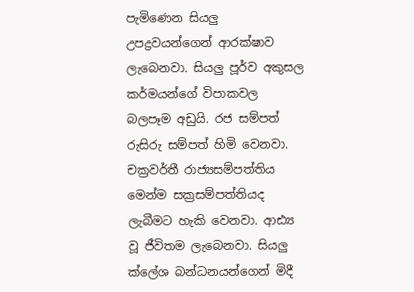පැමිණෙන සියලු උපද්‍රවයන්ගෙන් ආරක්ෂාව ලැබෙනවා. සියලු පූර්ව අකුසල කර්මයන්ගේ විපාකවල බලපෑම අඩුයි. රජ සම්පත් රුසිරු සම්පත් හිමි වෙනවා. චක්‍රවර්තී රාජ්‍යසම්පත්තිය මෙන්ම සක්‍රසම්පත්තියද ලැබීමට හැකි වෙනවා. ආඪ්‍ය වූ ජීවිතම ලැබෙනවා. සියලු ක්ලේශ බන්ධනයන්ගෙන් මිදී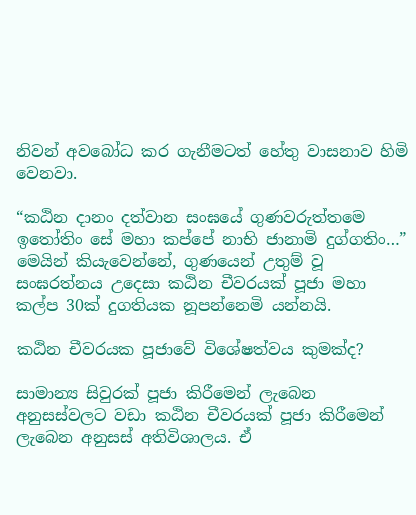නිවන් අවබෝධ කර ගැනීමටත් හේතු වාසනාව හිමි වෙනවා.

“කඨින දානං දත්වාන සංඝයේ ගුණවරුත්තමෙ ඉතෝතිං සේ මහා කප්පේ නාභි ජානාමි දුග්ගතිං…” මෙයින් කියැවෙන්නේ, ගුණයෙන් උතුම් වූ සංඝරත්නය උදෙසා කඨින චීවරයක් පූජා මහා කල්ප 30ක් දුගතියක නූපන්නෙමි යන්නයි.

කඨින චීවරයක පූජාවේ විශේෂත්වය කුමක්ද?

සාමාන්‍ය සිවුරක් පූජා කිරීමෙන් ලැබෙන අනුසස්වලට වඩා කඨින චීවරයක් පූජා කිරීමෙන් ලැබෙන අනුසස් අතිවිශාලය. ඒ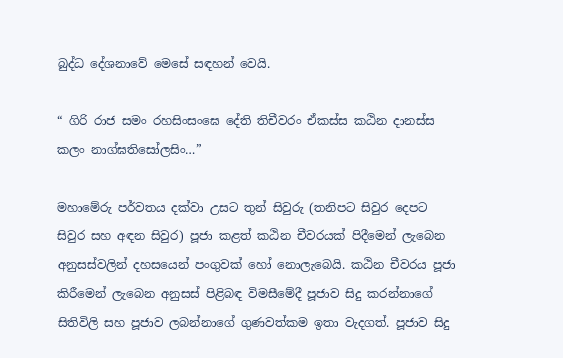බුද්ධ දේශනාවේ මෙසේ සඳහන් වෙයි.

“ ගිරි රාජ සමං රහසිංසංඝෙ දේති තිචීවරං ඒකස්ස කඨින දානස්ස කලං නාග්ඝතිසෝලසිං…”

මහාමේරු පර්වතය දක්වා උසට තුන් සිවුරු (තනිපට සිවුර දෙපට සිවුර සහ අඳන සිවුර) පූජා කළත් කඨින චීවරයක් පිදීමෙන් ලැබෙන අනුසස්වලින් දහසයෙන් පංගුවක් හෝ නොලැබෙයි. කඨින චීවරය පූජා කිරීමෙන් ලැබෙන අනුසස් පිළිබඳ විමසීමේදී පූජාව සිදු කරන්නාගේ සිතිවිලි සහ පූජාව ලබන්නාගේ ගුණවත්කම ඉතා වැදගත්. පූජාව සිදු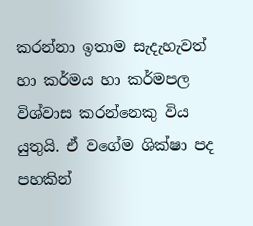කරන්නා ඉතාම සැදැහැවත් හා කර්මය හා කර්මපල විශ්වාස කරන්නෙකු විය යුතුයි. ඒ වගේම ශික්ෂා පද පහකින්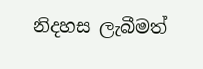නිදහස ලැබීමත්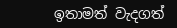ඉතාමත් වැදගත්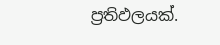ප්‍රතිඵලයක්.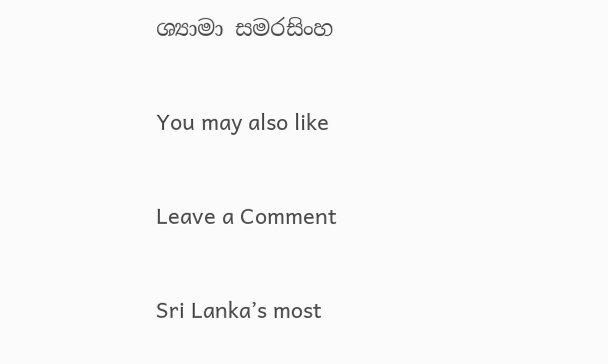ශ්‍යාමා සමරසිංහ

You may also like

Leave a Comment

Sri Lanka’s most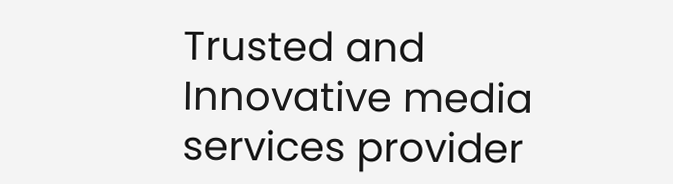Trusted and Innovative media services provider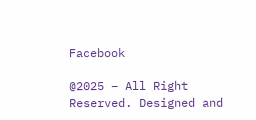Facebook

@2025 – All Right Reserved. Designed and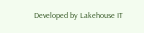Developed by Lakehouse IT